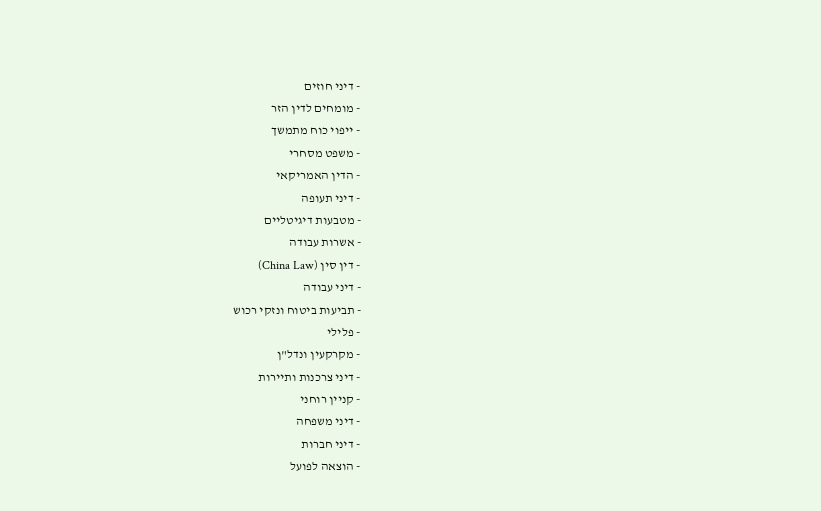- דיני חוזים
- מומחים לדין הזר
- ייפוי כוח מתמשך
- משפט מסחרי
- הדין האמריקאי
- דיני תעופה
- מטבעות דיגיטליים
- אשרות עבודה
- דין סין (China Law)
- דיני עבודה
- תביעות ביטוח ונזקי רכוש
- פלילי
- מקרקעין ונדל"ן
- דיני צרכנות ותיירות
- קניין רוחני
- דיני משפחה
- דיני חברות
- הוצאה לפועל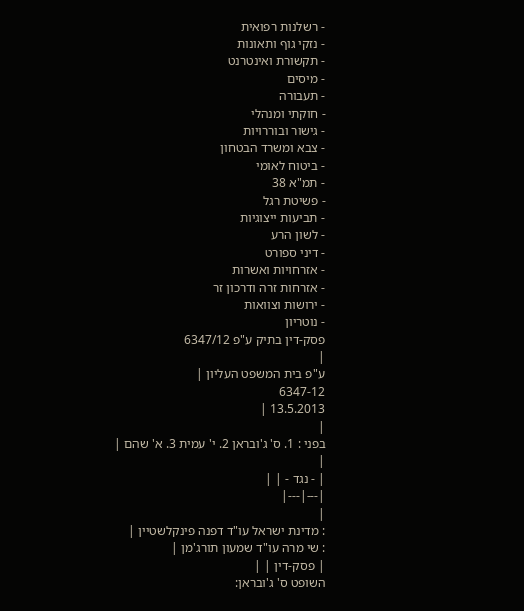- רשלנות רפואית
- נזקי גוף ותאונות
- תקשורת ואינטרנט
- מיסים
- תעבורה
- חוקתי ומנהלי
- גישור ובוררויות
- צבא ומשרד הבטחון
- ביטוח לאומי
- תמ"א 38
- פשיטת רגל
- תביעות ייצוגיות
- לשון הרע
- דיני ספורט
- אזרחויות ואשרות
- אזרחות זרה ודרכון זר
- ירושות וצוואות
- נוטריון
פסק-דין בתיק ע"פ 6347/12
|
ע"פ בית המשפט העליון |
6347-12
13.5.2013 |
|
בפני : 1. ס' ג'ובראן 2. י' עמית 3. א' שהם |
|
| - נגד - | |
|---|---|
|
: מדינת ישראל עו"ד דפנה פינקלשטיין |
: שי מרה עו"ד שמעון תורג'מן |
| פסק-דין | |
השופט ס' ג'ובראן: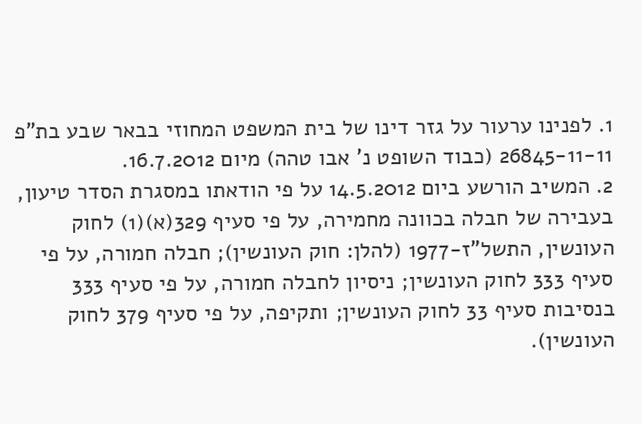1. לפנינו ערעור על גזר דינו של בית המשפט המחוזי בבאר שבע בת"פ 26845-11-11 (כבוד השופט נ' אבו טהה) מיום 16.7.2012.
2. המשיב הורשע ביום 14.5.2012 על פי הודאתו במסגרת הסדר טיעון, בעבירה של חבלה בכוונה מחמירה, על פי סעיף 329(א)(1) לחוק העונשין, התשל"ז-1977 (להלן: חוק העונשין); חבלה חמורה, על פי סעיף 333 לחוק העונשין; ניסיון לחבלה חמורה, על פי סעיף 333 בנסיבות סעיף 33 לחוק העונשין; ותקיפה, על פי סעיף 379 לחוק העונשין).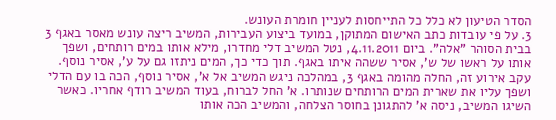הסדר הטיעון לא כלל כל התייחסות לעניין חומרת העונש.
3. על פי עובדות כתב האישום המתוקן, במועד ביצוע העבירות, המשיב ריצה עונש מאסר באגף 3 בבית הסוהר "אלה". ביום 4.11.2011, נטל המשיב דלי מחדרו, מילא אותו במים רותחים, ושפך אותו על ראשו של ש', אסיר ששהה איתו באגף. תוך כדי כך, המים ניתזו גם על ע', אסיר נוסף. עקב אירוע זה, החלה מהומה באגף 3, במהלכה ניגש המשיב אל א', אסיר נוסף, הכה בו עם הדלי ושפך עליו את שארית המים הרותחים שנותרו. א' החל לברוח, בעוד המשיב רודף אחריו. כאשר השיגו המשיב, ניסה א' להתגונן בחוסר הצלחה, והמשיב הכה אותו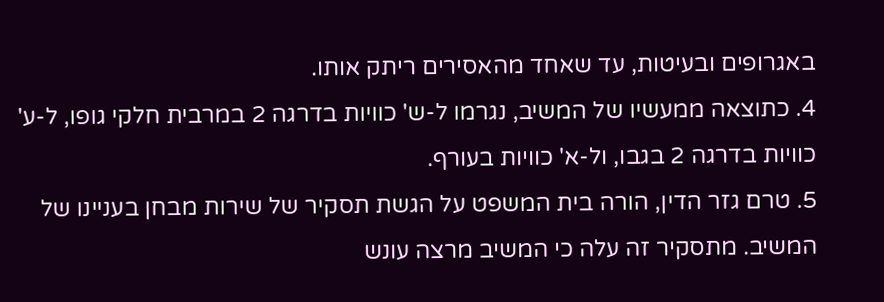באגרופים ובעיטות, עד שאחד מהאסירים ריתק אותו.
4. כתוצאה ממעשיו של המשיב, נגרמו ל-ש' כוויות בדרגה 2 במרבית חלקי גופו, ל-ע' כוויות בדרגה 2 בגבו, ול-א' כוויות בעורף.
5. טרם גזר הדין, הורה בית המשפט על הגשת תסקיר של שירות מבחן בעניינו של המשיב. מתסקיר זה עלה כי המשיב מרצה עונש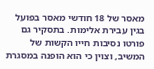מאסר של 18 חודשי מאסר בפועל בגין עבירת אלימות. בתסקיר גם פורטו נסיבות חייו הקשות של המשיב, וצוין כי הוא הופנה במסגרת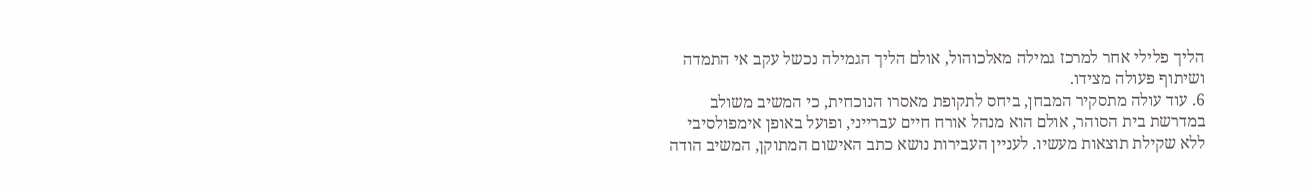הליך פלילי אחר למרכז גמילה מאלכוהול, אולם הליך הגמילה נכשל עקב אי התמדה ושיתוף פעולה מצידו.
6. עוד עולה מתסקיר המבחן, ביחס לתקופת מאסרו הנוכחית, כי המשיב משולב במדרשת בית הסוהר, אולם הוא מנהל אורח חיים עברייני, ופועל באופן אימפולסיבי ללא שקילת תוצאות מעשיו. לעניין העבירות נושא כתב האישום המתוקן, המשיב הודה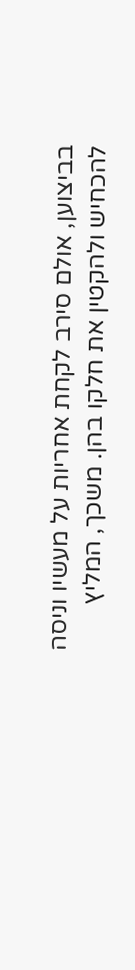בביצוען, אולם סירב לקחת אחריות על מעשיו וניסה להכחיש ולהקטין את חלקו בהן. משכך, המליץ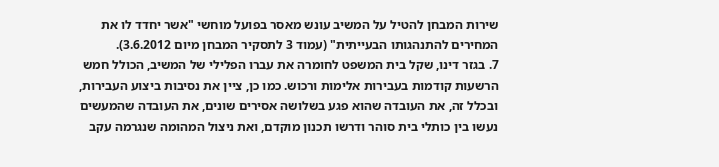שירות המבחן להטיל על המשיב עונש מאסר בפועל מוחשי "אשר יחדד לו את המחירים להתנהגותו הבעייתית" (עמוד 3 לתסקיר המבחן מיום 3.6.2012).
7. בגזר דינו, שקל בית המשפט לחומרה את עברו הפלילי של המשיב, הכולל חמש הרשעות קודמות בעבירות אלימות ורכוש. כמו כן, ציין את נסיבות ביצוע העבירות, ובכלל זה, את העובדה שהוא פגע בשלושה אסירים שונים, את העובדה שהמעשים נעשו בין כותלי בית סוהר ודרשו תכנון מוקדם, ואת ניצול המהומה שנגרמה עקב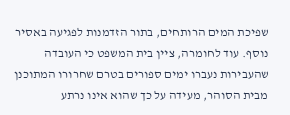שפיכת המים הרותחים, בתור הזדמנות לפגיעה באסיר נוסף. עוד לחומרה, ציין בית המשפט כי העובדה שהעבירות נעברו ימים ספורים בטרם שחרורו המתוכנן מבית הסוהר, מעידה על כך שהוא אינו נרתע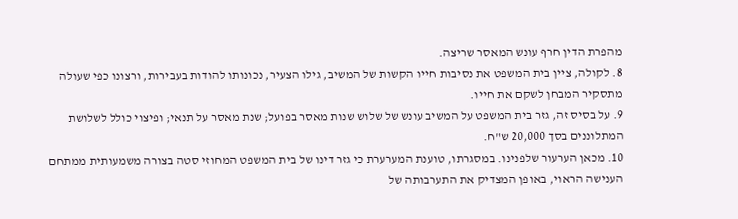מהפרת הדין חרף עונש המאסר שריצה.
8. לקולה, ציין בית המשפט את נסיבות חייו הקשות של המשיב, גילו הצעיר, נכונותו להודות בעבירות, ורצונו כפי שעולה מתסקיר המבחן לשקם את חייו.
9. על בסיס זה, גזר בית המשפט על המשיב עונש של שלוש שנות מאסר בפועל; שנת מאסר על תנאי; ופיצוי כולל לשלושת המתלוננים בסך 20,000 ש"ח.
10. מכאן הערעור שלפנינו. במסגרתו, טוענת המערערת כי גזר דינו של בית המשפט המחוזי סטה בצורה משמעותית ממתחם הענישה הראוי, באופן המצדיק את התערבותה של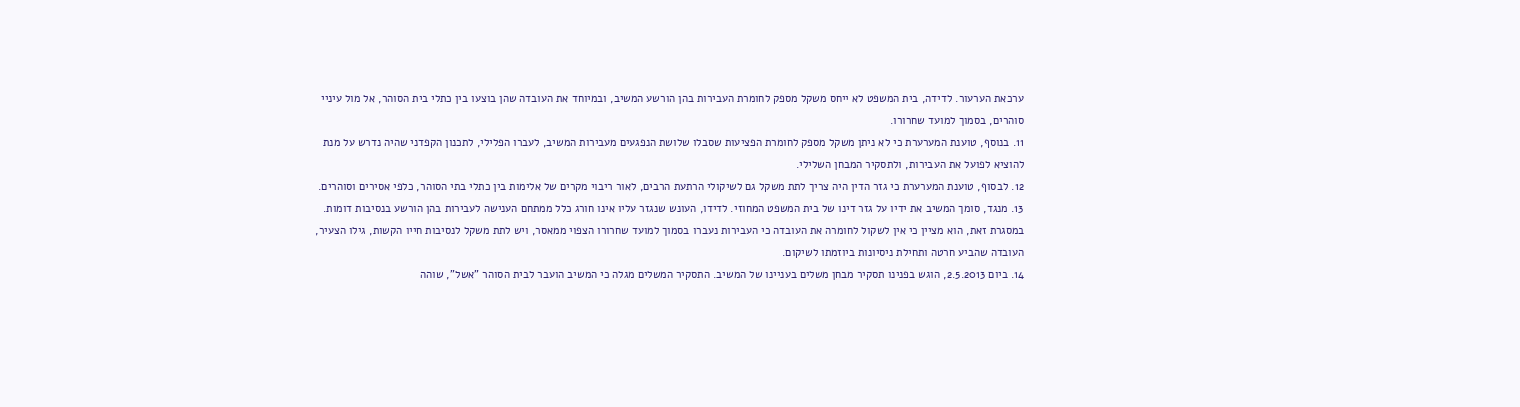ערכאת הערעור. לדידה, בית המשפט לא ייחס משקל מספק לחומרת העבירות בהן הורשע המשיב, ובמיוחד את העובדה שהן בוצעו בין כתלי בית הסוהר, אל מול עיניי סוהרים, בסמוך למועד שחרורו.
11. בנוסף, טוענת המערערת כי לא ניתן משקל מספק לחומרת הפציעות שסבלו שלושת הנפגעים מעבירות המשיב, לעברו הפלילי, לתכנון הקפדני שהיה נדרש על מנת להוציא לפועל את העבירות, ולתסקיר המבחן השלילי.
12. לבסוף, טוענת המערערת כי גזר הדין היה צריך לתת משקל גם לשיקולי הרתעת הרבים, לאור ריבוי מקרים של אלימות בין כתלי בתי הסוהר, כלפי אסירים וסוהרים.
13. מנגד, סומך המשיב את ידיו על גזר דינו של בית המשפט המחוזי. לדידו, העונש שנגזר עליו אינו חורג כלל ממתחם הענישה לעבירות בהן הורשע בנסיבות דומות. במסגרת זאת, הוא מציין כי אין לשקול לחומרה את העובדה כי העבירות נעברו בסמוך למועד שחרורו הצפוי ממאסר, ויש לתת משקל לנסיבות חייו הקשות, גילו הצעיר, העובדה שהביע חרטה ותחילת ניסיונות ביוזמתו לשיקום.
14. ביום 2.5.2013, הוגש בפנינו תסקיר מבחן משלים בעניינו של המשיב. התסקיר המשלים מגלה כי המשיב הועבר לבית הסוהר "אשל", שוהה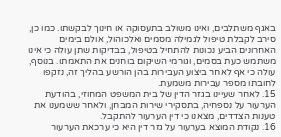באגף משתלבים, ואינו משולב בתעסוקה או חינוך לבקשתו. כמו כן, סירב לקבלת טיפול לגמילה מסמים ואלכוהול, אולם בימים האחרונים הביע נכונות להתחיל בטיפול, בבדיקות שתן עולה כי אינו משתמש כעת בסמים, וגורמי השיקום בוחנים את התאמתו. בנוסף, עולה כי אף לאחר ביצוע העבירות בהן הורשע בהליך זה, נזקפו לחובתו מספר עבירות משמעת.
15. לאחר שעיינו בגזר הדין של בית המשפט המחוזי, בהודעת הערעור על נספחיה, בתסקירי שירות המבחן, ולאחר ששמענו את טענות הצדדים, מצאנו כי דין הערעור להתקבל.
16. נקודת המוצא בערעור על גזר דין היא כי ערכאת הערעור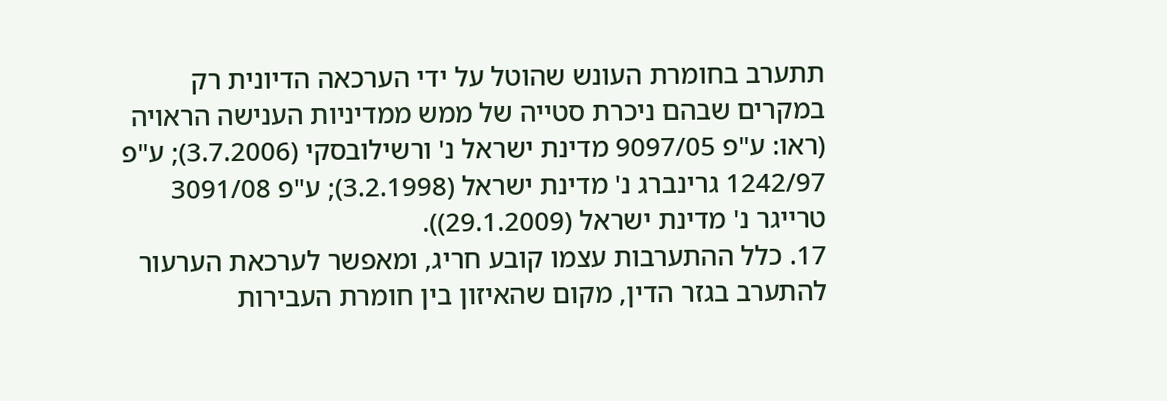תתערב בחומרת העונש שהוטל על ידי הערכאה הדיונית רק במקרים שבהם ניכרת סטייה של ממש ממדיניות הענישה הראויה (ראו: ע"פ 9097/05 מדינת ישראל נ' ורשילובסקי (3.7.2006); ע"פ 1242/97 גרינברג נ' מדינת ישראל (3.2.1998); ע"פ 3091/08 טרייגר נ' מדינת ישראל (29.1.2009)).
17. כלל ההתערבות עצמו קובע חריג, ומאפשר לערכאת הערעור להתערב בגזר הדין, מקום שהאיזון בין חומרת העבירות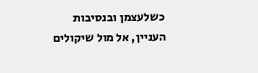כשלעצמן ובנסיבות העניין, אל מול שיקולים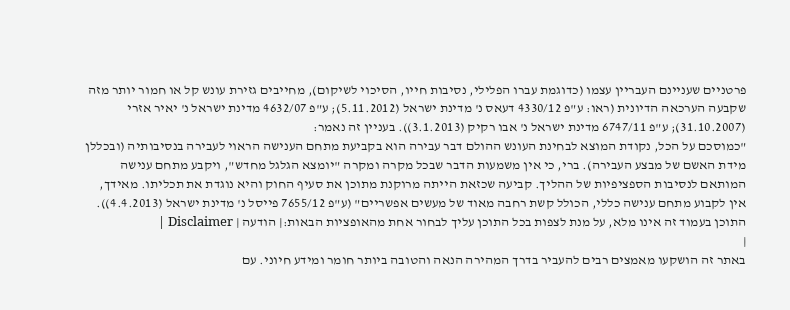פרטניים שעניינם העבריין עצמו (כדוגמת עברו הפלילי, נסיבות חייו, הסיכוי לשיקום), מחייבים גזירת עונש קל או חמור יותר מזה שקבעה הערכאה הדיונית (ראו: ע"פ 4330/12 דעאס נ' מדינת ישראל (5.11.2012); ע"פ 4632/07 מדינת ישראל נ' יאיר אזרי (31.10.2007); ע"פ 6747/11 מדינת ישראל נ' אבו רקיק (3.1.2013)). בעניין זה נאמר:
"כמוסכם על הכל, נקודת המוצא לבחינת העונש ההולם דבר עבירה הוא בקביעת מתחם הענישה הראוי לעבירה בנסיבותיה (ובכללן מידת האשם של מבצע העבירה). ברי, כי אין משמעות הדבר שבכל מקרה ומקרה "יומצא הגלגל מחדש", ויקבע מתחם ענישה המותאם לנסיבות הספציפיות של ההליך. קביעה שכזאת הייתה מרוקנת מתוכן את סעיף החוק והיא נוגדת את תכליתו. מאידך, אין לקבוע מתחם ענישה כללי, הכולל קשת רחבה מאוד של מעשים אפשריים" (ע"פ 7655/12 פייסל נ' מדינת ישראל (4.4.2013)).
התוכן בעמוד זה אינו מלא, על מנת לצפות בכל התוכן עליך לבחור אחת מהאופציות הבאות:| הודעה | Disclaimer |
|
באתר זה הושקעו מאמצים רבים להעביר בדרך המהירה הנאה והטובה ביותר חומר ומידע חיוני. עם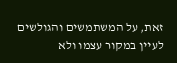זאת, על המשתמשים והגולשים לעיין במקור עצמו ולא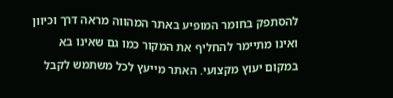להסתפק בחומר המופיע באתר המהווה מראה דרך וכיוון ואינו מתיימר להחליף את המקור כמו גם שאינו בא במקום יעוץ מקצועי. האתר מייעץ לכל משתמש לקבל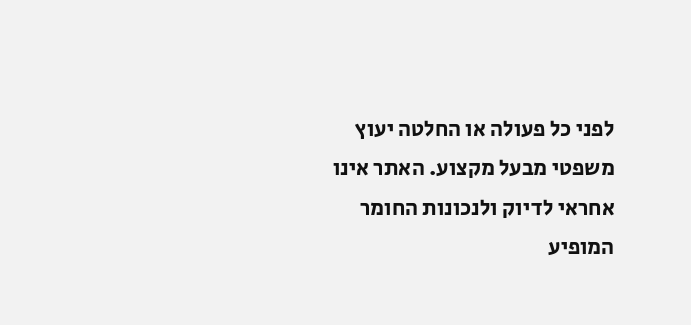לפני כל פעולה או החלטה יעוץ משפטי מבעל מקצוע. האתר אינו אחראי לדיוק ולנכונות החומר המופיע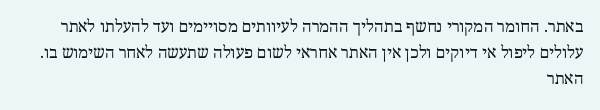באתר. החומר המקורי נחשף בתהליך ההמרה לעיוותים מסויימים ועד להעלתו לאתר עלולים ליפול אי דיוקים ולכן אין האתר אחראי לשום פעולה שתעשה לאחר השימוש בו. האתר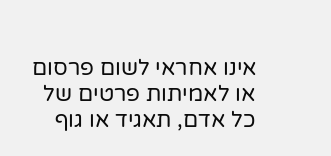אינו אחראי לשום פרסום או לאמיתות פרטים של כל אדם, תאגיד או גוף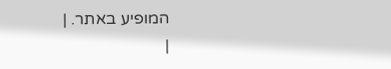המופיע באתר. |
|